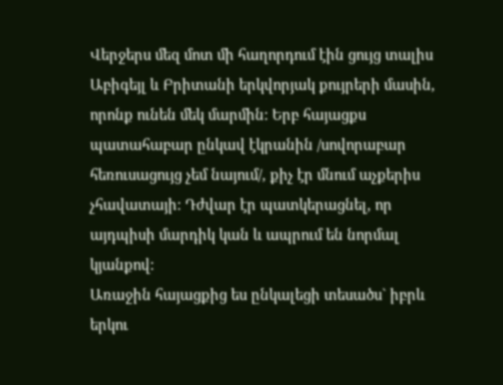Վերջերս մեզ մոտ մի հաղորդում էին ցույց տալիս Աբիգեյլ և Բրիտանի երկվորյակ քույրերի մասին, որոնք ունեն մեկ մարմին: Երբ հայացքս պատահաբար ընկավ էկրանին /սովորաբար հեռուսացույց չեմ նայում/, քիչ էր մնում աչքերիս չհավատայի: Դժվար էր պատկերացնել, որ այդպիսի մարդիկ կան և ապրում են նորմալ կյանքով:
Առաջին հայացքից ես ընկալեցի տեսածս` իբրև երկու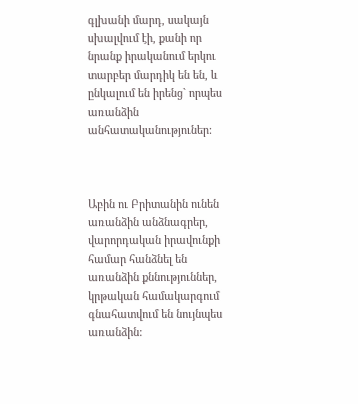գլխանի մարդ, սակայն սխալվում էի, քանի որ նրանք իրականում երկու տարբեր մարդիկ են են, և ընկալում են իրենց` որպես առանձին անհատականություներ:



Աբին ու Բրիտանին ունեն առանձին անձնագրեր, վարորդական իրավունքի համար հանձնել են առանձին քննություններ, կրթական համակարգում գնահատվում են նույնպես առանձին: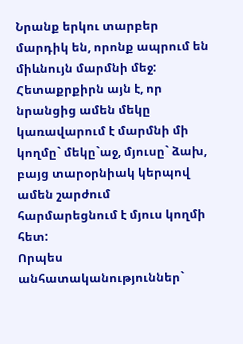Նրանք երկու տարբեր մարդիկ են, որոնք ապրում են միևնույն մարմնի մեջ: Հետաքրքիրն այն է, որ նրանցից ամեն մեկը կառավարում է մարմնի մի կողմը` մեկը`աջ, մյուսը` ձախ, բայց տարօրնիակ կերպով ամեն շարժում հարմարեցնում է մյուս կողմի հետ:
Որպես անհատականություններ`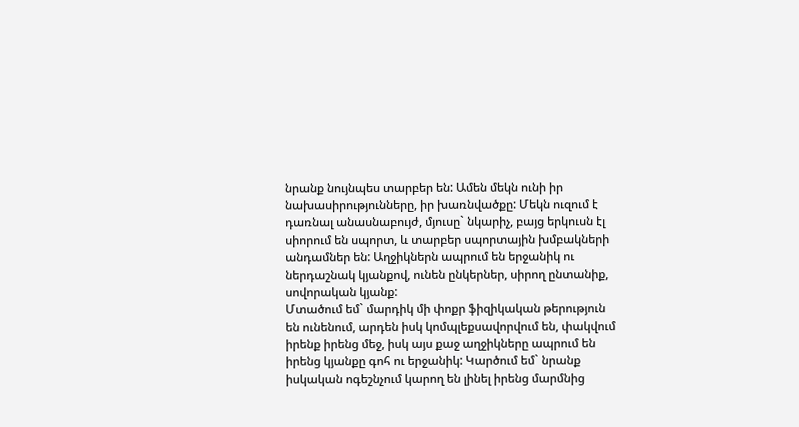նրանք նույնպես տարբեր են: Ամեն մեկն ունի իր նախասիրությունները, իր խառնվածքը: Մեկն ուզում է դառնալ անասնաբույժ, մյուսը` նկարիչ, բայց երկուսն էլ սիորում են սպորտ, և տարբեր սպորտային խմբակների անդամներ են: Աղջիկներն ապրում են երջանիկ ու ներդաշնակ կյանքով, ունեն ընկերներ, սիրող ընտանիք, սովորական կյանք:
Մտածում եմ` մարդիկ մի փոքր ֆիզիկական թերություն են ունենում, արդեն իսկ կոմպլեքսավորվում են, փակվում իրենք իրենց մեջ, իսկ այս քաջ աղջիկները ապրում են իրենց կյանքը գոհ ու երջանիկ: Կարծում եմ` նրանք իսկական ոգեշնչում կարող են լինել իրենց մարմնից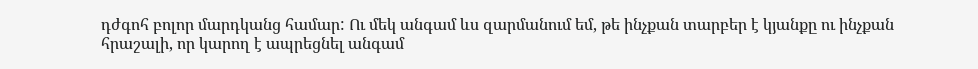դժգոհ բոլոր մարդկանց համար: Ու մեկ անգամ ևս զարմանում եմ, թե ինչքան տարբեր է կյանքը ու ինչքան հրաշալի, որ կարող է ապրեցնել անգամ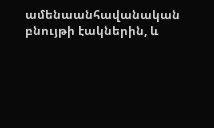ամենաանհավանական բնույթի էակներին, և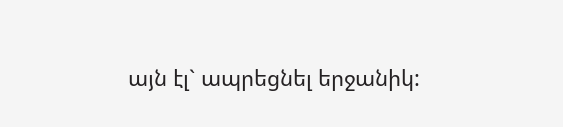այն էլ` ապրեցնել երջանիկ: